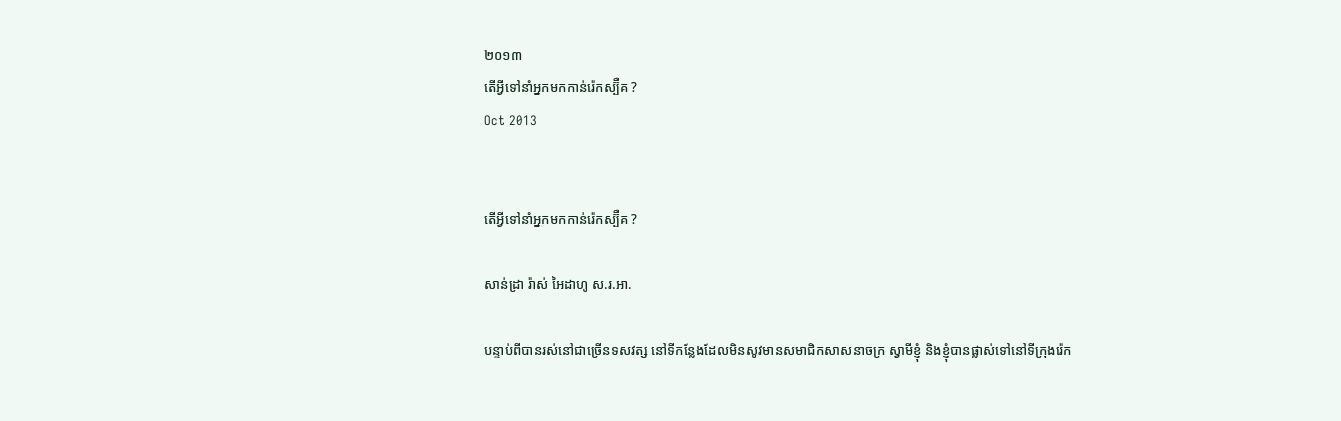២០១៣
តើអ្វីទៅនាំអ្នកមកកាន់រ៉េកស្ប៊ឺគ ?
Oct 2013


តើអ្វីទៅនាំអ្នកមកកាន់រ៉េកស្ប៊ឺគ ?

សាន់ដ្រា រ៉ាស់ អៃដាហូ ស.រ.អា.

បន្ទាប់ពីបានរស់នៅជាច្រើនទសវត្ស នៅទីកន្លែងដែលមិនសូវមានសមាជិកសាសនាចក្រ ស្វាមីខ្ញុំ និងខ្ញុំបានផ្លាស់ទៅនៅទីក្រុងរ៉េក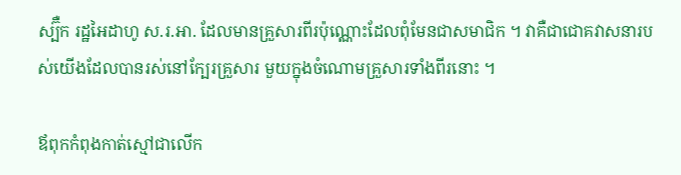ស្ប៊ឺក រដ្ឋអៃដាហូ ស.រ.អា. ដែលមានគ្រួសារពីរប៉ុណ្ណោះដែលពុំមែនជាសមាជិក ។ វាគឺជាជោគវាសនារបស់យើងដែលបានរស់នៅក្បែរគ្រួសារ មួយក្នុងចំណោមគ្រួសារទាំងពីរនោះ ។

ឪពុកកំពុងកាត់ស្មៅជាលើក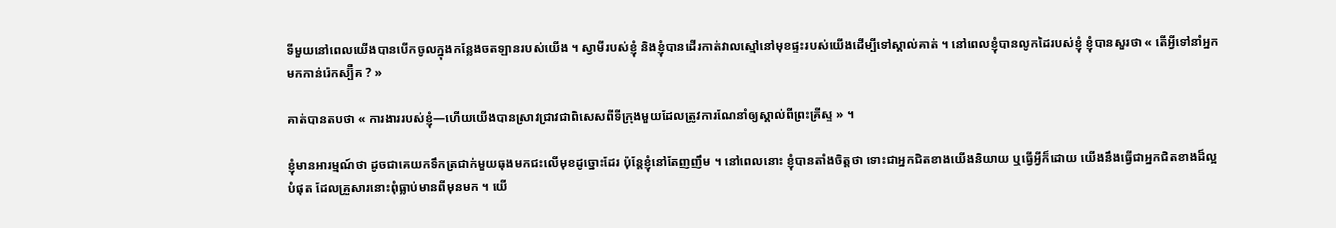ទីមួយនៅពេលយើងបានបើកចូលក្នុងកន្លែងចតឡានរបស់យើង ។ ស្វាមីរបស់ខ្ញុំ និងខ្ញុំបានដើរកាត់វាលស្មៅនៅមុខផ្ទះរបស់យើងដើម្បីទៅស្គាល់គាត់ ។ នៅពេលខ្ញុំបានលូកដៃរបស់ខ្ញុំ ខ្ញុំបានសួរថា « តើអ្វីទៅនាំអ្នកមកកាន់រ៉េកស្ប៊ឺគ ? »

គាត់បានតបថា « ការងាររបស់ខ្ញុំ—ហើយយើងបានស្រាវជ្រាវជាពិសេសពីទីក្រុងមួយដែលត្រូវការណែនាំឲ្យស្គាល់ពីព្រះគ្រីស្ទ » ។

ខ្ញុំមានអារម្មណ៍ថា ដូចជាគេយកទឹកត្រជាក់មួយធុងមកជះលើមុខដូច្នោះដែរ ប៉ុន្តែខ្ញុំនៅតែញញឹម ។ នៅពេលនោះ ខ្ញុំបានតាំងចិត្តថា ទោះជាអ្នកជិតខាងយើងនិយាយ ឬធ្វើអ្វីក៏ដោយ យើងនឹងធ្វើជាអ្នកជិតខាងដ៏ល្អបំផុត ដែលគ្រួសារនោះពុំធ្លាប់មានពីមុនមក ។ យើ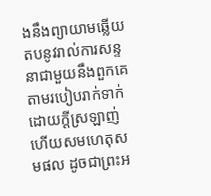ងនឹងព្យាយាមឆ្លើយតបនូវរាល់ការសន្ទនាជាមួយនឹងពួកគេតាមរបៀបរាក់ទាក់ ដោយក្ដីស្រឡាញ់ ហើយសមហេតុសមផល ដូចជាព្រះអ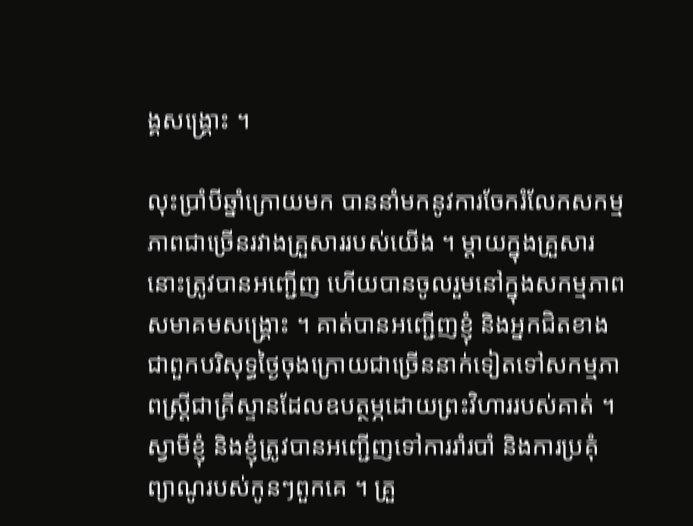ង្គសង្គ្រោះ ។

លុះប្រាំបីឆ្នាំក្រោយមក បាននាំមកនូវការចែករំលែកសកម្មភាពជាច្រើនរវាងគ្រួសាររបស់យើង ។ ម្ដាយក្នុងគ្រួសារនោះត្រូវបានអញ្ជើញ ហើយបានចូលរួមនៅក្នុងសកម្មភាពសមាគមសង្គ្រោះ ។ គាត់បានអញ្ជើញខ្ញុំ និងអ្នកជិតខាងជាពួកបរិសុទ្ធថ្ងៃចុងក្រោយជាច្រើននាក់ទៀតទៅសកម្មភាពស្ត្រីជាគ្រីស្ទានដែលឧបត្ថម្ភដោយព្រះវិហាររបស់គាត់ ។ ស្វាមីខ្ញុំ និងខ្ញុំត្រូវបានអញ្ជើញទៅការរាំរបាំ និងការប្រគុំព្យាណូរបស់កូនៗពួកគេ ។ គ្រួ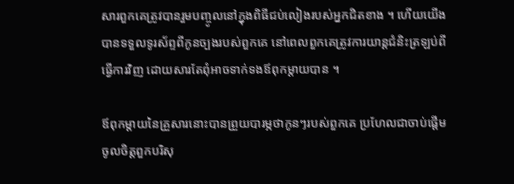សារពួកគេត្រូវបានរួមបញ្ចូលនៅក្នុងពិធីជប់លៀងរបស់អ្នកជិតខាង ។ ហើយយើងបានទទួលទូរស័ព្ទពីកូនច្បងរបស់ពួកគេ នៅពេលពួកគេត្រូវការយាន្តជំនិះត្រឡប់ពីធ្វើការវិញ ដោយសារតែពុំអាចទាក់ទងឪពុកម្ដាយបាន ។

ឪពុកម្ដាយនៃគ្រួសារនោះបានព្រួយបារម្ភថាកូនៗរបស់ពួកគេ ប្រហែលជាចាប់ផ្ដើមចូលចិត្តពួកបរិសុ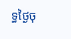ទ្ធថ្ងៃចុ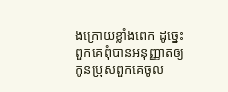ងក្រោយខ្លាំងពេក ដូច្នេះពួកគេពុំបានអនុញ្ញាតឲ្យកូនប្រុសពួកគេចូល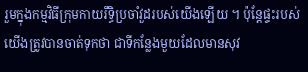រួមក្នុងកម្មវិធីក្រុមកាយរឹទ្ធិប្រចាំវួដរបស់យើងឡើយ ។ ប៉ុន្តែផ្ទះរបស់យើងត្រូវបានចាត់ទុកថា ជាទីកន្លែងមួយដែលមានសុវ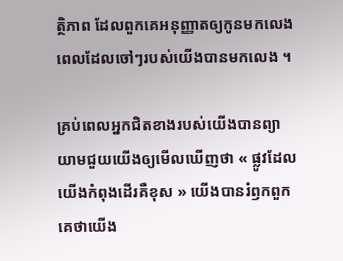ត្ថិភាព ដែលពួកគេអនុញ្ញាតឲ្យកូនមកលេងពេលដែលចៅៗរបស់យើងបានមកលេង ។

គ្រប់ពេលអ្នកជិតខាងរបស់យើងបានព្យាយាមជួយយើងឲ្យមើលឃើញថា « ផ្លូវដែលយើងកំពុងដើរគឺខុស » យើងបានរំឭកពួកគេថាយើង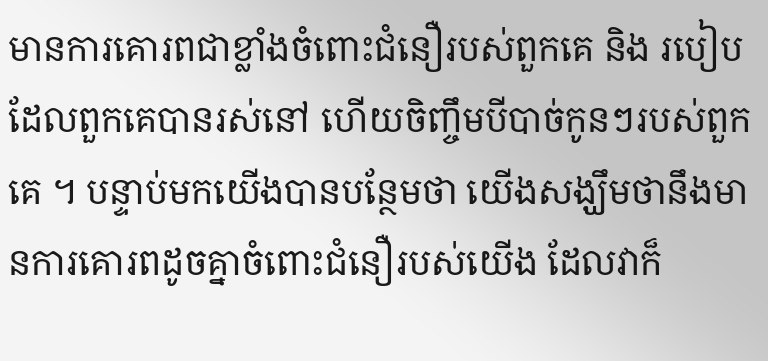មានការគោរពជាខ្លាំងចំពោះជំនឿរបស់ពួកគេ និង របៀបដែលពួកគេបានរស់នៅ ហើយចិញ្ចឹមបីបាច់កូនៗរបស់ពួកគេ ។ បន្ទាប់មកយើងបានបន្ថែមថា យើងសង្ឃឹមថានឹងមានការគោរពដូចគ្នាចំពោះជំនឿរបស់យើង ដែលវាក៏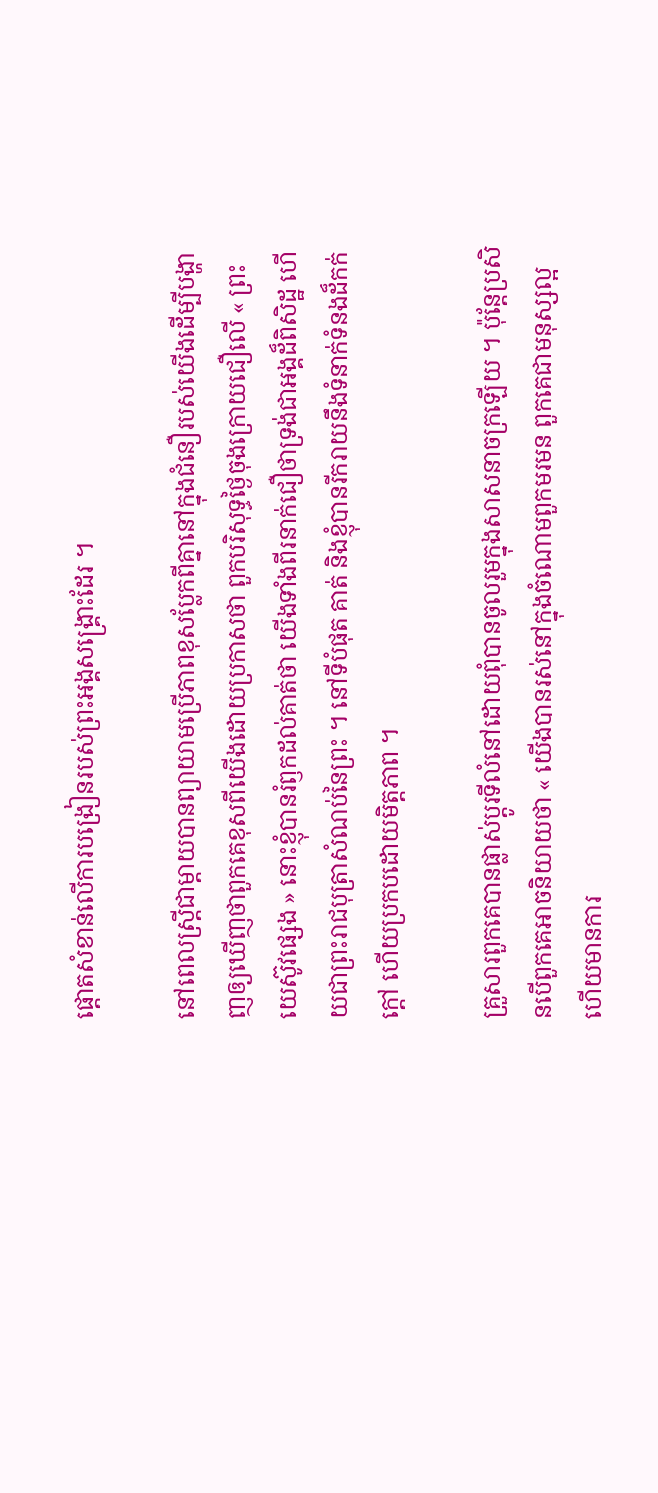ផ្ដោតសំខាន់លើការបង្រៀនរបស់ព្រះអង្គសង្គ្រោះដែរ ។

នៅពេលស្ត្រីជាម្ដាយបានព្យាយាមប្រើភាពខុសប្លែកពីគ្នានៅក្នុងជំនឿរបស់យើងដើម្បីបង្ហាញឲ្យឃើញថាពួកគេខុសពីយើងដោយប្រកាសថា ពួកបរិសុទ្ធថ្ងៃចុងក្រោយជឿលើ « ព្រះយេស៊ូវផ្សេង » នោះខ្ញុំបានរំឭកដល់គាត់ថា យើងទាំងពីរនាក់ជឿថាទ្រង់ជាអង្គដ៏ពិសិដ្ឋ ហើយជាព្រះរាជបុត្រាសំណប់នៃព្រះ ។ នៅទីបំផុត គាត់ និងខ្ញុំបានរីករាយនឹងទំនាក់ទំនងដ៏កក់ក្ដៅ ហើយប្រកបដោយមិត្តភាព ។

គ្រួសារពួកគេបានផ្លាស់ប្ដូរទីលំនៅដោយពុំបានចូលរួមក្នុងសាសនាចក្រឡើយ ។ ប៉ុន្តែប្រសិនបើពួកគេអាចនិយាយថា « យើងបានរស់នៅក្នុងចំណោមពួកមរមន ពួកគេជាមនុស្សល្អ ហើយមានការ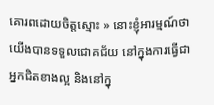គោរពដោយចិត្តស្មោះ » នោះខ្ញុំអារម្មណ៍ថាយើងបានទទួលជោគជ័យ នៅក្នុងការធ្វើជាអ្នកជិតខាងល្អ និងនៅក្នុ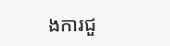ងការជួ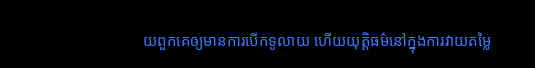យពួកគេឲ្យមានការបើកទូលាយ ហើយយុត្តិធម៌នៅក្នុងការវាយតម្លៃ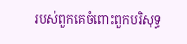របស់ពួកគេចំពោះពួកបរិសុទ្ធ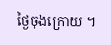ថ្ងៃចុងក្រោយ ។